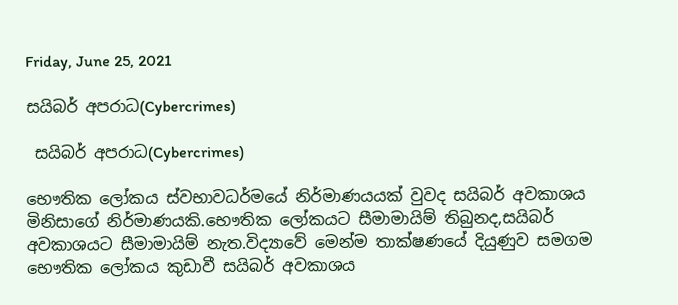Friday, June 25, 2021

සයිබර් අපරාධ(Cybercrimes)

 සයිබර් අපරාධ(Cybercrimes)

භෞතික ලෝකය ස්වභාවධර්මයේ නිර්මාණයයක් වුවද සයිබර් අවකාශය මිනිසාගේ නිර්මාණයකි.භෞතික ලෝකයට සීමාමායිම් තිබුනද,සයිබර් අවකාශයට සීමාමායිම් නැත.විද්‍යාවේ මෙන්ම තාක්ෂණයේ දියුණුව සමගම භෞතික ලෝකය කුඩාවී සයිබර් අවකාශය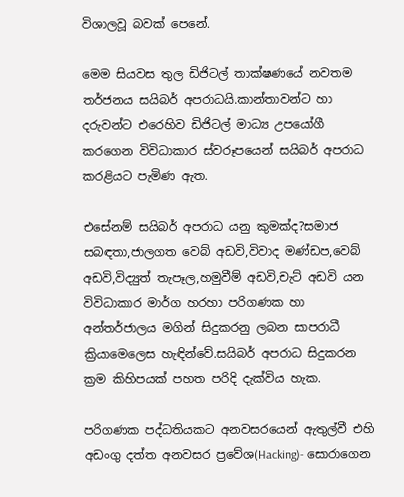විශාලවූ බවක් පෙනේ.

මෙම සියවස තුල ඩිජිටල් තාක්ෂණයේ නවතම තර්ජනය සයිබර් අපරාධයි.කාන්තාවන්ට හා දරුවන්ට එරෙහිව ඩිජිටල් මාධ්‍ය උපයෝගී කරගෙන විවිධාකාර ස්වරූපයෙන් සයිබර් අපරාධ කරළියට පැමිණ ඇත.

එසේනම් සයිබර් අපරාධ යනු කුමක්ද?සමාජ සබඳතා,ජාලගත වෙබ් අඩවි,විවාද මණ්ඩප,වෙබ් අඩවි,විද්‍යුත් තැපෑල,හමුවීම් අඩවි,චැට් අඩවි යන විවිධාකාර මාර්ග හරහා පරිගණක හා අන්තර්ජාලය මගින් සිදුකරනු ලබන සාපරාධී ක්‍රියාමෙලෙස හැඳින්වේ.සයිබර් අපරාධ සිදුකරන ක්‍රම කිහිපයක් පහත පරිදි දැක්විය හැක.

පරිගණක පද්ධතියකට අනවසරයෙන් ඇතුල්වී එහි අඩංගු දත්ත අනවසර ප්‍රවේශ(Hacking)- සොරාගෙන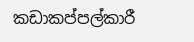කඩාකප්පල්කාරී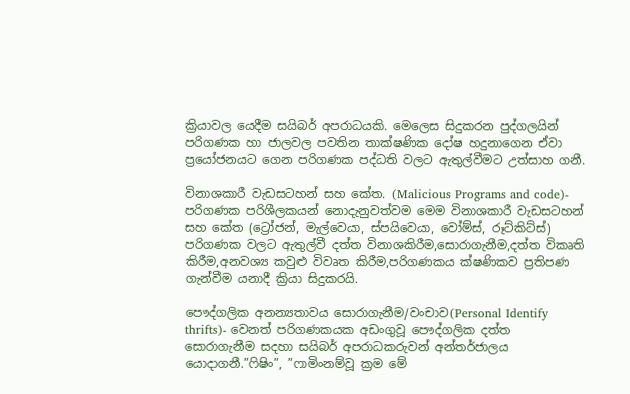ක්‍රියාවල යෙදීම සයිබර් අපරාධයකි. මෙලෙස සිදුකරන පුද්ගලයින් පරිගණක හා ජාලවල පවතින තාක්ෂණික දෝෂ හදුනාගෙන ඒවා ප්‍රයෝජනයට ගෙන පරිගණක පද්ධති වලට ඇතුල්වීමට උත්සාහ ගනී.

විනාශකාරී වැඩසටහන් සහ කේත. (Malicious Programs and code)- පරිගණක පරිශීලකයන් නොදැනුවත්වම මෙම විනාශකාරී වැඩසටහන් සහ කේත (ට්‍රෝජන්, මැල්වෙයා, ස්පයිවෙයා, වෝම්ස්, රූට්කිට්ස්) පරිගණක වලට ඇතුල්වී දත්ත විනාශකිරීම,සොරාගැනීම,දත්ත විකෘති කිරීම,අනවශ්‍ය කවුළු විවෘත කිරීම,පරිගණකය ක්ෂණිකව ප්‍රතිපණ ගැන්වීම යනාදී ක්‍රියා සිදුකරයි.

පෞද්ගලික අනන්‍යතාවය සොරාගැනීම/වංචාව(Personal Identify thrifts)- වෙනත් පරිගණකයක අඩංගුවූ පෞද්ගලික දත්ත සොරාගැනීම සදහා සයිබර් අපරාධකරුවන් අන්තර්ජාලය යොදාගනී.”ෆිෂිං”, ”ෆාමිංනම්වූ ක්‍රම මේ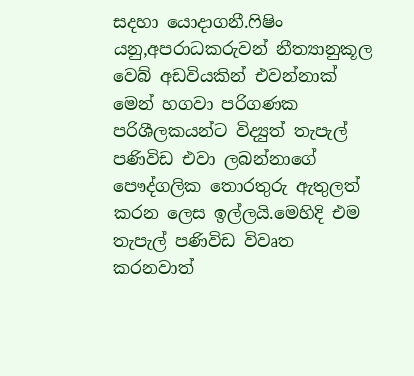සදහා යොදාගනී.ෆිෂිං යනු,අපරාධකරුවන් නීත්‍යානුකූල වෙබ් අඩවියකින් එවන්නාක් මෙන් හගවා පරිගණක පරිශීලකයන්ට විද්‍යුත් තැපැල් පණිවිඩ එවා ලබන්නාගේ පෞද්ගලික තොරතුරු ඇතුලත් කරන ලෙස ඉල්ලයි.මෙහිදි එම තැපැල් පණිවිඩ විවෘත කරනවාත්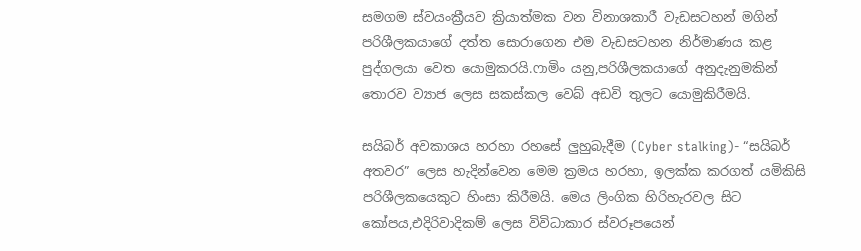සමගම ස්වයංක්‍රීයව ක්‍රියාත්මක වන විනාශකාරී වැඩසටහන් මගින් පරිශීලකයාගේ දත්ත සොරාගෙන එම වැඩසටහන නිර්මාණය කළ පුද්ගලයා වෙත යොමුකරයි.ෆාමිං යනු,පරිශීලකයාගේ අනුදැනුමකින් තොරව ව්‍යාජ ලෙස සකස්කල වෙබ් අඩවි තුලට යොමුකිරීමයි.

සයිබර් අවකාශය හරහා රහසේ ලුහුබැදීම (Cyber stalking)- “සයිබර් අතවර” ලෙස හැදින්වෙන මෙම ක්‍රමය හරහා, ඉලක්ක කරගත් යමිකිසි පරිශීලකයෙකුට හිංසා කිරීමයි. මෙය ලිංගික හිරිහැරවල සිට කෝපය,එදිරිවාදිකම් ලෙස විවිධාකාර ස්වරූපයෙන්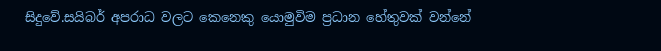සිදුවේ.සයිබර් අපරාධ වලට කෙනෙකු යොමුවිම ප්‍රධාන හේතුවක් වන්නේ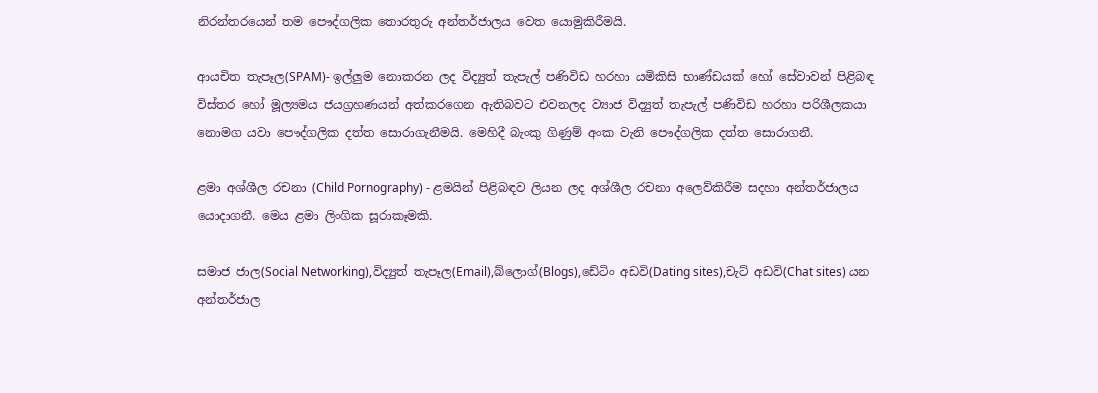නිරන්තරයෙන් තම පෞද්ගලික තොරතුරු අන්තර්ජාලය වෙත යොමුකිරීමයි.

ආයචිත තැපෑල(SPAM)- ඉල්ලුම නොකරන ලද විද්‍යුත් තැපැල් පණිවිඩ හරහා යමිකිසි භාණ්ඩයක් හෝ සේවාවන් පිළිබඳ විස්තර හෝ මූල්‍යමය ජයග්‍රහණයන් අත්කරගෙන ඇතිබවට එවනලද ව්‍යාජ විද්‍යුත් තැපැල් පණිවිඩ හරහා පරිශීලකයා නොමග යවා පෞද්ගලික දත්ත සොරාගැනීමයි. මෙහිදී බැංකු ගිණුම් අංක වැනි පෞද්ගලික දත්ත සොරාගනී.

ළමා අශ්ශීල රචනා (Child Pornography) - ළමයින් පිළිබඳව ලියන ලද අශ්ශීල රචනා අලෙව්කිරීම සදහා අන්තර්ජාලය යොදාගනී. මෙය ළමා ලිංගික සූරාකෑමකි.

සමාජ ජාල(Social Networking),විද්‍යුත් තැපෑල(Email),බ්ලොග්(Blogs),ඩේටිං අඩවි(Dating sites),චැට් අඩවි(Chat sites) යන අන්තර්ජාල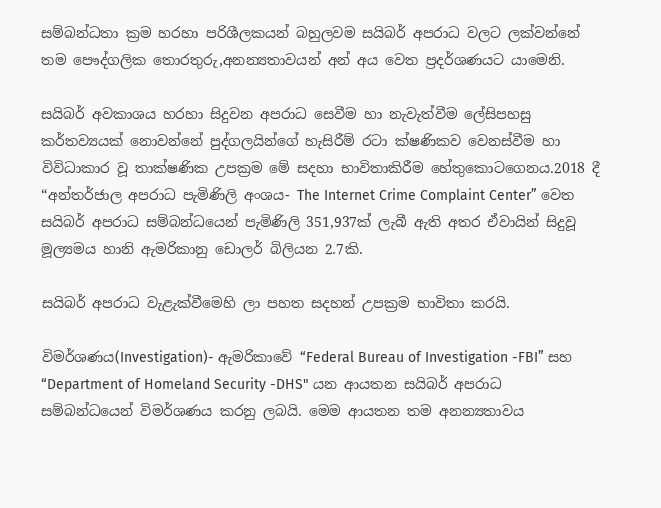සම්බන්ධතා ක්‍රම හරහා පරිශීලකයන් බහුලවම සයිබර් අපරාධ වලට ලක්වන්නේ තම පෞද්ගලික තොරතුරු,අනන්‍යතාවයන් අන් අය වෙත ප්‍රදර්ශණයට යාමෙනි.

සයිබර් අවකාශය හරහා සිදුවන අපරාධ සෙවීම හා නැවැත්වීම ලේසිපහසු කර්තව්‍යයක් නොවන්නේ පුද්ගලයින්ගේ හැසිරීම් රටා ක්ෂණිකව වෙනස්වීම හා විවිධාකාර වූ තාක්ෂණික උපක්‍රම මේ සදහා භාවිතාකිරීම හේතුකොටගෙනය.2018 දී “අන්තර්ජාල අපරාධ පැමිණිලි අංශය- The Internet Crime Complaint Center” වෙත සයිබර් අපරාධ සම්බන්ධයෙන් පැමිණිලි 351,937ක් ලැබී ඇති අතර ඒවායින් සිදුවූ මූල්‍යමය හානි ඇමරිකානු ඩොලර් බිලියන 2.7කි.

සයිබර් අපරාධ වැළැක්වීමෙහි ලා පහත සදහන් උපක්‍රම භාවිතා කරයි.

විමර්ශණය(Investigation)- ඇමරිකාවේ “Federal Bureau of Investigation -FBI” සහ “Department of Homeland Security -DHS" යන ආයතන සයිබර් අපරාධ සම්බන්ධයෙන් විමර්ශණය කරනු ලබයි. මෙම ආයතන තම අනන්‍යතාවය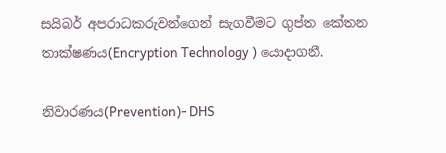සයිබර් අපරාධකරුවන්ගෙන් සැගවීමට ගුප්ත කේතන තාක්ෂණය(Encryption Technology ) යොදාගනී.

නිවාරණය(Prevention)- DHS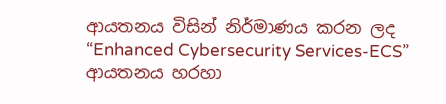ආයතනය විසින් නිර්මාණය කරන ලද “Enhanced Cybersecurity Services-ECS” ආයතනය හරහා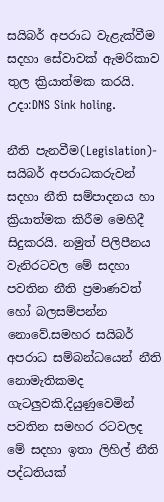සයිබර් අපරාධ වැළැක්වීම සදහා සේවාවක් ඇමරිකාව තුල ක්‍රියාත්මක කරයි. උදා:DNS Sink holing.

නීති පැනවීම(Legislation)- සයිබර් අපරාධකරුවන් සදහා නීති සම්පාදනය හා ක්‍රියාත්මක කිරීම මෙහිදී සිදුකරයි. නමුත් පිලිපීනය වැනිරටවල මේ සදහා පවතින නීති ප්‍රමාණවත් හෝ බලසම්පන්න නොවේ.සමහර සයිබර් අපරාධ සම්බන්ධයෙන් නීති නොමැතිකමද ගැටලුවකි.දියුණුවෙමින් පවතින සමහර රටවලද මේ සදහා ඉතා ලිහිල් නීති පද්ධතියක්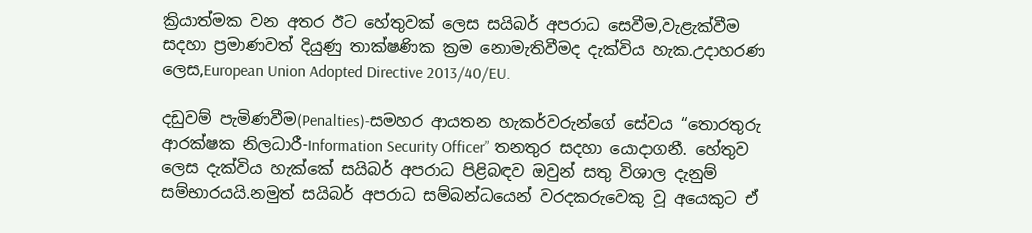ක්‍රියාත්මක වන අතර ඊට හේතුවක් ලෙස සයිබර් අපරාධ සෙවීම,වැළැක්වීම සදහා ප්‍රමාණවත් දියුණු තාක්ෂණික ක්‍රම නොමැතිවීමද දැක්විය හැක.උදාහරණ ලෙස,European Union Adopted Directive 2013/40/EU.

දඩුවම් පැමිණවීම(Penalties)-සමහර ආයතන හැකර්වරුන්ගේ සේවය “තොරතුරු ආරක්ෂක නිලධාරී-Information Security Officer” තනතුර සදහා යොදාගනී. හේතුව ලෙස දැක්විය හැක්කේ සයිබර් අපරාධ පිළිබඳව ඔවුන් සතු විශාල දැනුම් සම්භාරයයි.නමුත් සයිබර් අපරාධ සම්බන්ධයෙන් වරදකරුවෙකු වූ අයෙකුට ඒ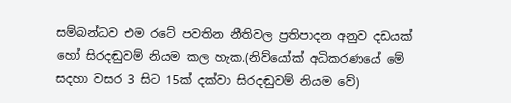සම්බන්ධව එම රටේ පවතින නීතිවල ප්‍රතිපාදන අනුව දඩයක් හෝ සිරදඬුවම් නියම කල හැක.(නිව්යෝක් අධිකරණයේ මේ සදහා වසර 3 සිට 15ක් දක්වා සිරදඬුවම් නියම වේ)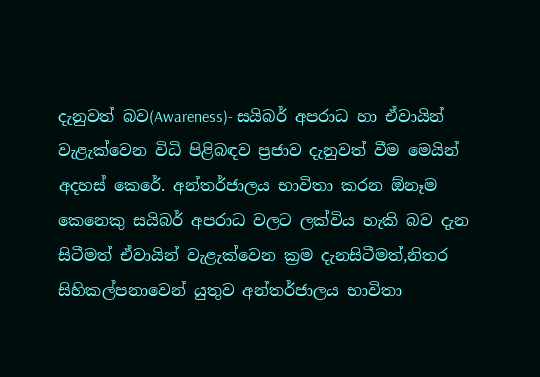දැනුවත් බව(Awareness)- සයිබර් අපරාධ හා ඒවායින් වැළැක්වෙන විධි පිළිබඳව ප්‍රජාව දැනුවත් වීම මෙයින් අදහස් කෙරේ. අන්තර්ජාලය භාවිතා කරන ඕනෑම කෙනෙකු සයිබර් අපරාධ වලට ලක්විය හැකි බව දැන සිටීමත් ඒවායින් වැළැක්වෙන ක්‍රම දැනසිටීමත්,නිතර සිහිකල්පනාවෙන් යුතුව අන්තර්ජාලය භාවිතා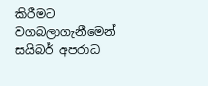කිරීමට වගබලාගැනීමෙන් සයිබර් අපරාධ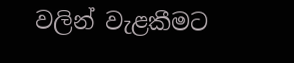වලින් වැළකීමට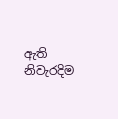ඇති නිවැරදිම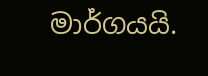මාර්ගයයි.